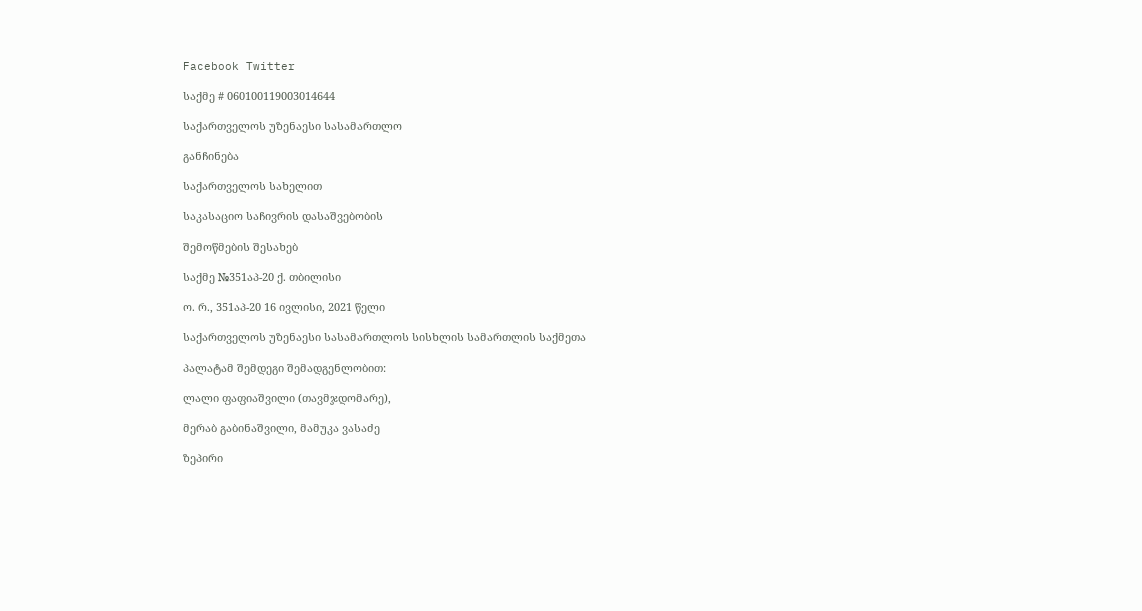Facebook Twitter

საქმე # 060100119003014644

საქართველოს უზენაესი სასამართლო

განჩინება

საქართველოს სახელით

საკასაციო საჩივრის დასაშვებობის

შემოწმების შესახებ

საქმე №351აპ-20 ქ. თბილისი

ო. რ., 351აპ-20 16 ივლისი, 2021 წელი

საქართველოს უზენაესი სასამართლოს სისხლის სამართლის საქმეთა

პალატამ შემდეგი შემადგენლობით:

ლალი ფაფიაშვილი (თავმჯდომარე),

მერაბ გაბინაშვილი, მამუკა ვასაძე

ზეპირი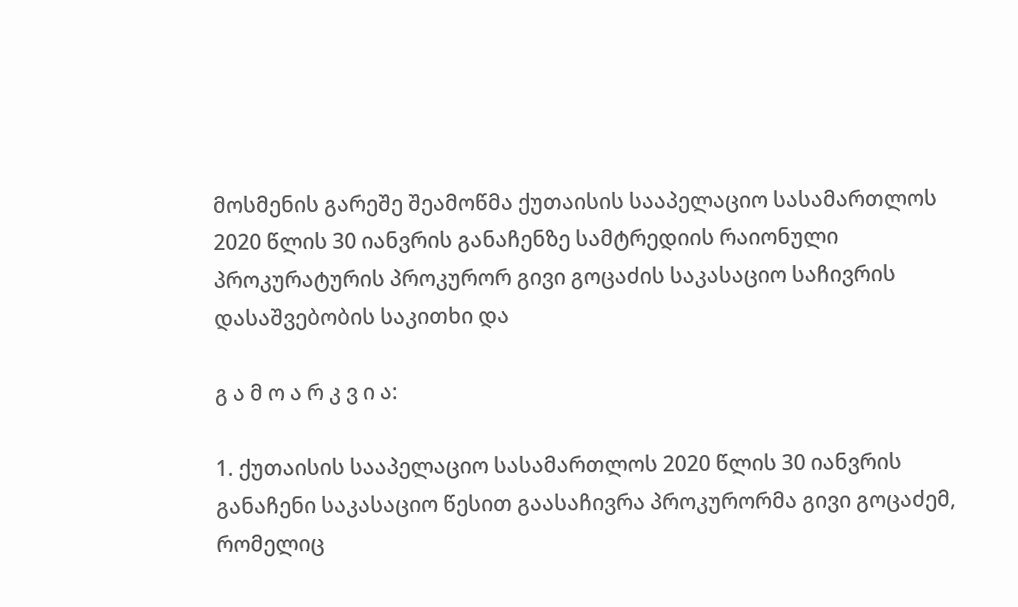მოსმენის გარეშე შეამოწმა ქუთაისის სააპელაციო სასამართლოს 2020 წლის 30 იანვრის განაჩენზე სამტრედიის რაიონული პროკურატურის პროკურორ გივი გოცაძის საკასაციო საჩივრის დასაშვებობის საკითხი და

გ ა მ ო ა რ კ ვ ი ა:

1. ქუთაისის სააპელაციო სასამართლოს 2020 წლის 30 იანვრის განაჩენი საკასაციო წესით გაასაჩივრა პროკურორმა გივი გოცაძემ, რომელიც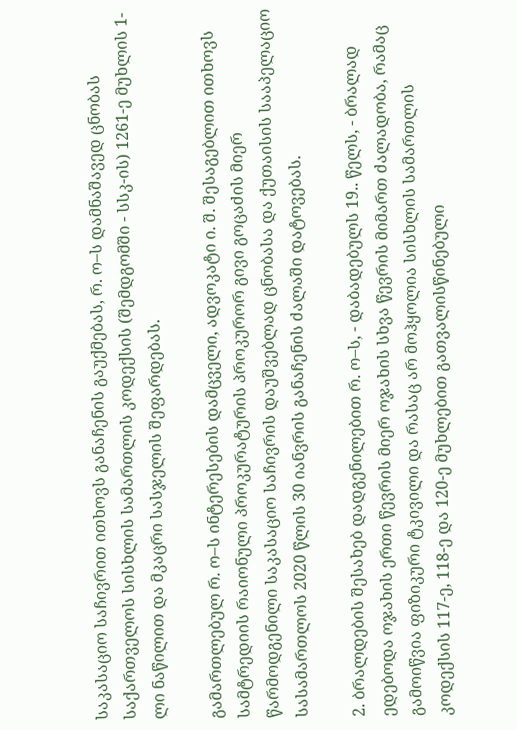საკასაციო საჩივრით ითხოვს განაჩენის გაუქმებას, რ. ო–ს დამნაშავედ ცნობას საქართველოს სისხლის სამართლის კოდექსის (შემდგომში - სსკ-ის) 1261-ე მუხლის 1-ლი ნაწილით და მკაცრი სასჯელის შეფარდებას.

გამართლებულ რ. ო–ს ინტერესების დამცველი, ადვოკატი ი. შ. შესაგებლით ითხოვს სამტრედიის რაიონული პროკურატურის პროკურორ გივი გოცაძის მიერ წარმოდგენილი საკასაციო საჩივრის დაუშვებლად ცნობასა და ქუთაისის სააპელაციო სასამართლოს 2020 წლის 30 იანვრის განაჩენის ძალაში დატოვებას.

2. ბრალდების შესახებ დადგენილებით რ. ო–ს, - დაბადებულს 19.. წელს, - ბრალად ედებოდა ოჯახის ერთი წევრის მიერ ოჯახის სხვა წევრის მიმართ ძალადობა, რამაც გამოიწვია ფიზიკური ტკივილი და რასაც არ მოჰყოლია სისხლის სამართლის კოდექსის 117-ე, 118-ე და 120-ე მუხლებით გათვალისწინებული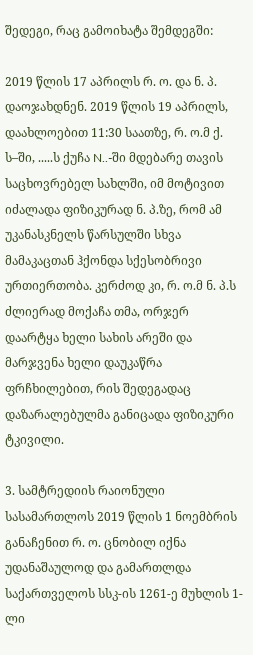შედეგი, რაც გამოიხატა შემდეგში:

2019 წლის 17 აპრილს რ. ო. და ნ. პ. დაოჯახდნენ. 2019 წლის 19 აპრილს, დაახლოებით 11:30 საათზე, რ. ო.მ ქ. ს–ში, .....ს ქუჩა N..-ში მდებარე თავის საცხოვრებელ სახლში, იმ მოტივით იძალადა ფიზიკურად ნ. პ.ზე, რომ ამ უკანასკნელს წარსულში სხვა მამაკაცთან ჰქონდა სქესობრივი ურთიერთობა. კერძოდ კი, რ. ო.მ ნ. პ.ს ძლიერად მოქაჩა თმა, ორჯერ დაარტყა ხელი სახის არეში და მარჯვენა ხელი დაუკაწრა ფრჩხილებით, რის შედეგადაც დაზარალებულმა განიცადა ფიზიკური ტკივილი.

3. სამტრედიის რაიონული სასამართლოს 2019 წლის 1 ნოემბრის განაჩენით რ. ო. ცნობილ იქნა უდანაშაულოდ და გამართლდა საქართველოს სსკ-ის 1261-ე მუხლის 1-ლი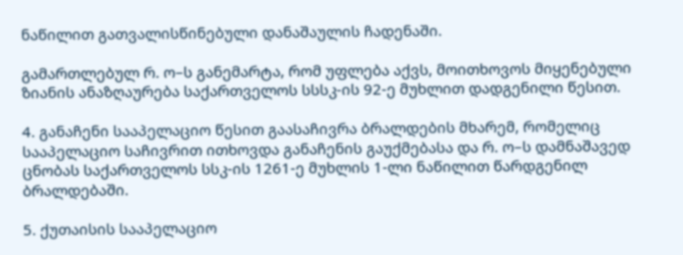ნაწილით გათვალისწინებული დანაშაულის ჩადენაში.

გამართლებულ რ. ო–ს განემარტა, რომ უფლება აქვს, მოითხოვოს მიყენებული ზიანის ანაზღაურება საქართველოს სსსკ-ის 92-ე მუხლით დადგენილი წესით.

4. განაჩენი სააპელაციო წესით გაასაჩივრა ბრალდების მხარემ, რომელიც სააპელაციო საჩივრით ითხოვდა განაჩენის გაუქმებასა და რ. ო–ს დამნაშავედ ცნობას საქართველოს სსკ-ის 1261-ე მუხლის 1-ლი ნაწილით წარდგენილ ბრალდებაში.

5. ქუთაისის სააპელაციო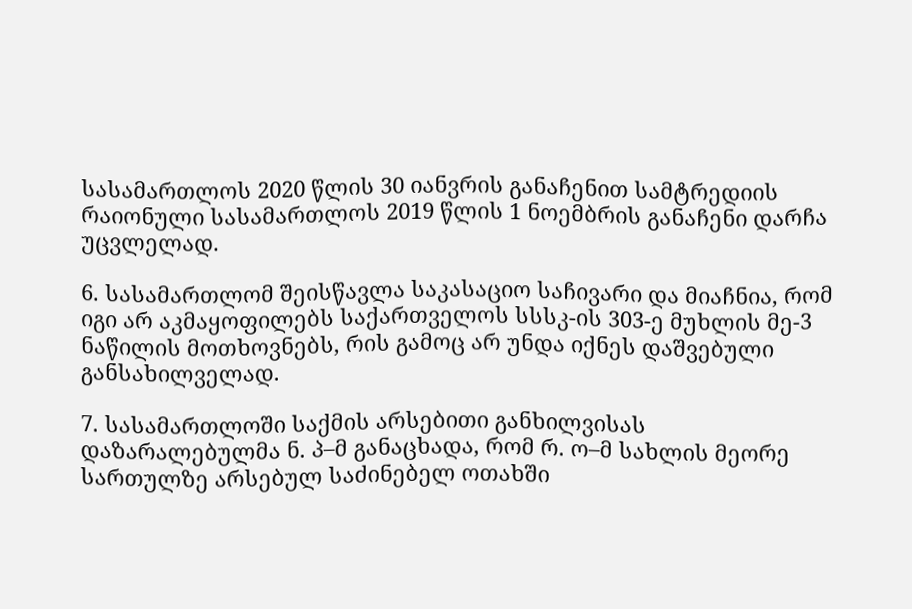სასამართლოს 2020 წლის 30 იანვრის განაჩენით სამტრედიის რაიონული სასამართლოს 2019 წლის 1 ნოემბრის განაჩენი დარჩა უცვლელად.

6. სასამართლომ შეისწავლა საკასაციო საჩივარი და მიაჩნია, რომ იგი არ აკმაყოფილებს საქართველოს სსსკ-ის 303-ე მუხლის მე-3 ნაწილის მოთხოვნებს, რის გამოც არ უნდა იქნეს დაშვებული განსახილველად.

7. სასამართლოში საქმის არსებითი განხილვისას დაზარალებულმა ნ. პ–მ განაცხადა, რომ რ. ო–მ სახლის მეორე სართულზე არსებულ საძინებელ ოთახში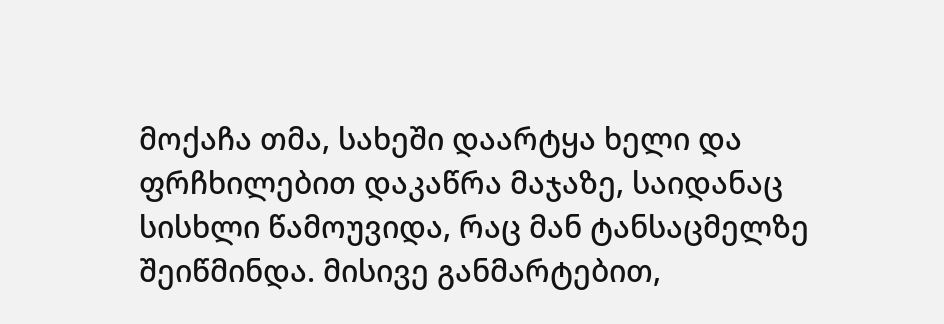მოქაჩა თმა, სახეში დაარტყა ხელი და ფრჩხილებით დაკაწრა მაჯაზე, საიდანაც სისხლი წამოუვიდა, რაც მან ტანსაცმელზე შეიწმინდა. მისივე განმარტებით,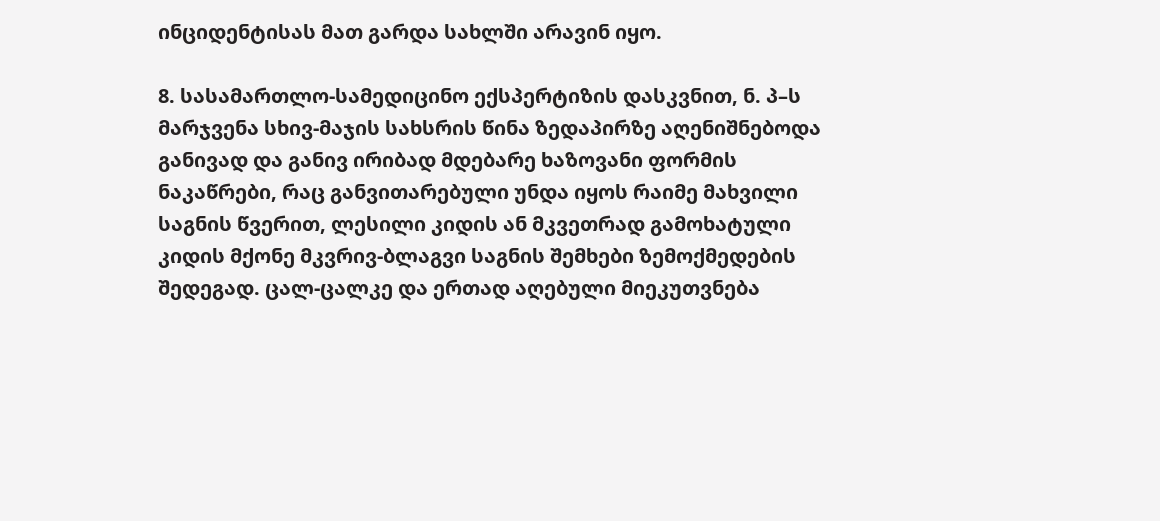ინციდენტისას მათ გარდა სახლში არავინ იყო.

8. სასამართლო-სამედიცინო ექსპერტიზის დასკვნით, ნ. პ–ს მარჯვენა სხივ-მაჯის სახსრის წინა ზედაპირზე აღენიშნებოდა განივად და განივ ირიბად მდებარე ხაზოვანი ფორმის ნაკაწრები, რაც განვითარებული უნდა იყოს რაიმე მახვილი საგნის წვერით, ლესილი კიდის ან მკვეთრად გამოხატული კიდის მქონე მკვრივ-ბლაგვი საგნის შემხები ზემოქმედების შედეგად. ცალ-ცალკე და ერთად აღებული მიეკუთვნება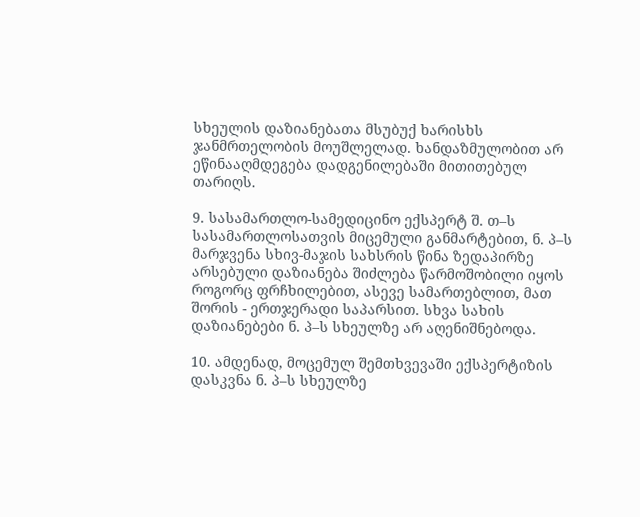სხეულის დაზიანებათა მსუბუქ ხარისხს ჯანმრთელობის მოუშლელად. ხანდაზმულობით არ ეწინააღმდეგება დადგენილებაში მითითებულ თარიღს.

9. სასამართლო-სამედიცინო ექსპერტ შ. თ–ს სასამართლოსათვის მიცემული განმარტებით, ნ. პ–ს მარჯვენა სხივ-მაჯის სახსრის წინა ზედაპირზე არსებული დაზიანება შიძლება წარმოშობილი იყოს როგორც ფრჩხილებით, ასევე სამართებლით, მათ შორის - ერთჯერადი საპარსით. სხვა სახის დაზიანებები ნ. პ–ს სხეულზე არ აღენიშნებოდა.

10. ამდენად, მოცემულ შემთხვევაში ექსპერტიზის დასკვნა ნ. პ–ს სხეულზე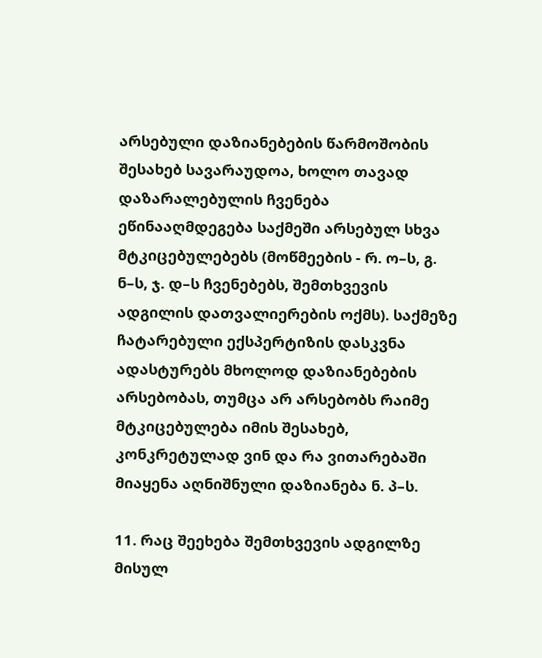არსებული დაზიანებების წარმოშობის შესახებ სავარაუდოა, ხოლო თავად დაზარალებულის ჩვენება ეწინააღმდეგება საქმეში არსებულ სხვა მტკიცებულებებს (მოწმეების - რ. ო–ს, გ. ნ–ს, ჯ. დ–ს ჩვენებებს, შემთხვევის ადგილის დათვალიერების ოქმს). საქმეზე ჩატარებული ექსპერტიზის დასკვნა ადასტურებს მხოლოდ დაზიანებების არსებობას, თუმცა არ არსებობს რაიმე მტკიცებულება იმის შესახებ, კონკრეტულად ვინ და რა ვითარებაში მიაყენა აღნიშნული დაზიანება ნ. პ–ს.

11. რაც შეეხება შემთხვევის ადგილზე მისულ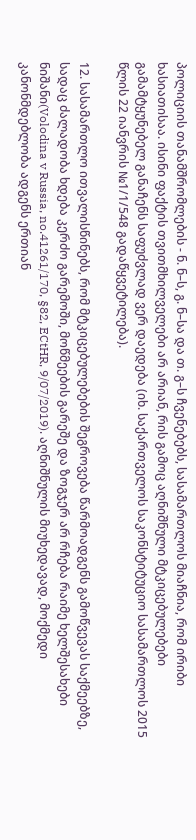პოლიციის თანამშრომლების - ნ. ნ–ს, გ. ნ–სა და თ. გ–ს ჩვენებებს, სასამართლოს მიაჩნია, რომ ირიბი ხასიათისაა. ისინი ფაქტის თვითმხილველები არ არიან, რის გამოც აღნიშნული მტკიცებულებები გამამტყუნებელ განაჩენს საფუძვლად ვერ დაედება (იხ. საქართველოს საკონსტიტუციო სასამართლოს 2015 წლის 22 იანვრის №1/1/548 გადაწყვეტილება).

12. სასამართლო ითვალისწინებს, რომ მტკიცებულებების შეგროვება წარმოადგენს გამოწვევას საქმეებზე, სადაც ძალადობა ხდება კერძო გარემოში, მოწმეების გარეშე და ზოგჯერ არ რჩება რაიმე ხელშესახები ნიშანი(Volodina v Russia, no.41261/170, §82, ECtHR, 9/07/2019). აღნიშნულის მიუხედავად, მოქმედი კანონმდებლობა ადგენს ერთიან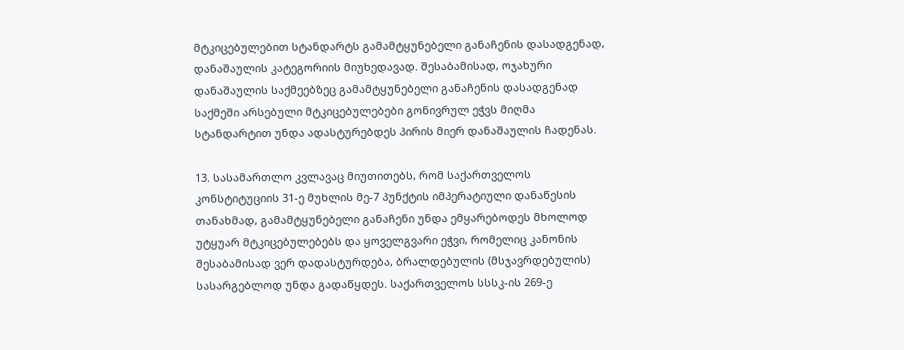მტკიცებულებით სტანდარტს გამამტყუნებელი განაჩენის დასადგენად, დანაშაულის კატეგორიის მიუხედავად. შესაბამისად, ოჯახური დანაშაულის საქმეებზეც გამამტყუნებელი განაჩენის დასადგენად საქმეში არსებული მტკიცებულებები გონივრულ ეჭვს მიღმა სტანდარტით უნდა ადასტურებდეს პირის მიერ დანაშაულის ჩადენას.

13. სასამართლო კვლავაც მიუთითებს, რომ საქართველოს კონსტიტუციის 31-ე მუხლის მე-7 პუნქტის იმპერატიული დანაწესის თანახმად, გამამტყუნებელი განაჩენი უნდა ემყარებოდეს მხოლოდ უტყუარ მტკიცებულებებს და ყოველგვარი ეჭვი, რომელიც კანონის შესაბამისად ვერ დადასტურდება, ბრალდებულის (მსჯავრდებულის) სასარგებლოდ უნდა გადაწყდეს. საქართველოს სსსკ-ის 269-ე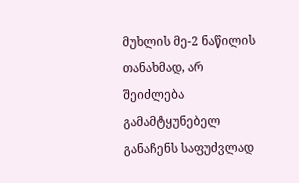მუხლის მე-2 ნაწილის თანახმად, არ შეიძლება გამამტყუნებელ განაჩენს საფუძვლად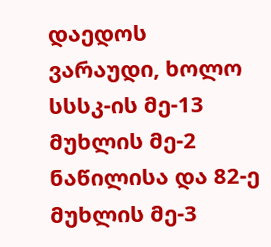დაედოს ვარაუდი, ხოლო სსსკ-ის მე-13 მუხლის მე-2 ნაწილისა და 82-ე მუხლის მე-3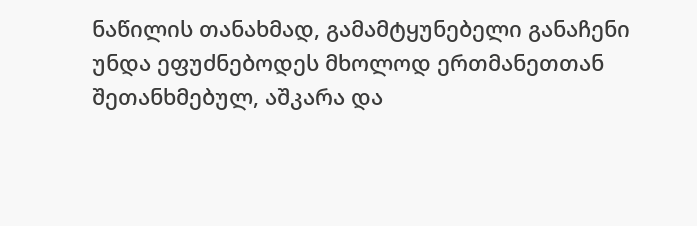ნაწილის თანახმად, გამამტყუნებელი განაჩენი უნდა ეფუძნებოდეს მხოლოდ ერთმანეთთან შეთანხმებულ, აშკარა და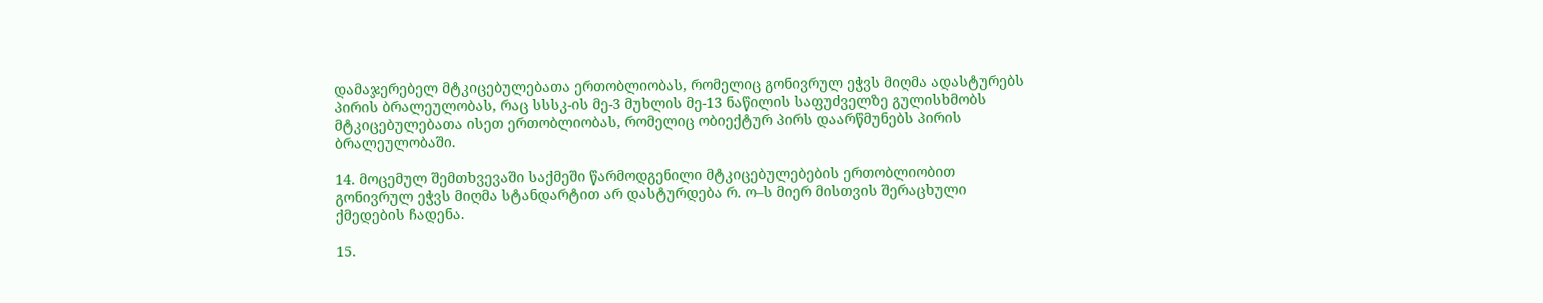დამაჯერებელ მტკიცებულებათა ერთობლიობას, რომელიც გონივრულ ეჭვს მიღმა ადასტურებს პირის ბრალეულობას, რაც სსსკ-ის მე-3 მუხლის მე-13 ნაწილის საფუძველზე გულისხმობს მტკიცებულებათა ისეთ ერთობლიობას, რომელიც ობიექტურ პირს დაარწმუნებს პირის ბრალეულობაში.

14. მოცემულ შემთხვევაში საქმეში წარმოდგენილი მტკიცებულებების ერთობლიობით გონივრულ ეჭვს მიღმა სტანდარტით არ დასტურდება რ. ო–ს მიერ მისთვის შერაცხული ქმედების ჩადენა.

15.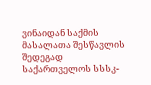ვინაიდან საქმის მასალათა შესწავლის შედეგად საქართველოს სსსკ-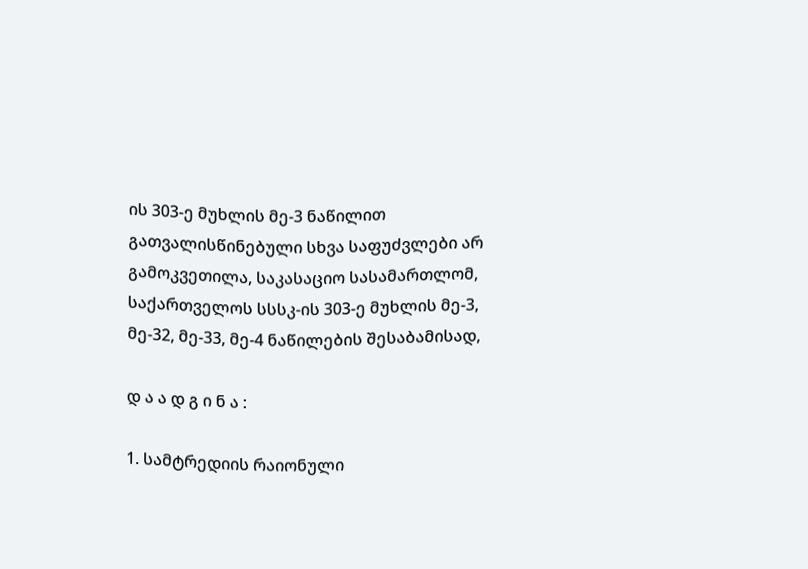ის 303-ე მუხლის მე-3 ნაწილით გათვალისწინებული სხვა საფუძვლები არ გამოკვეთილა, საკასაციო სასამართლომ, საქართველოს სსსკ-ის 303-ე მუხლის მე-3, მე-32, მე-33, მე-4 ნაწილების შესაბამისად,

დ ა ა დ გ ი ნ ა :

1. სამტრედიის რაიონული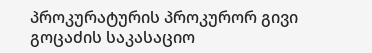პროკურატურის პროკურორ გივი გოცაძის საკასაციო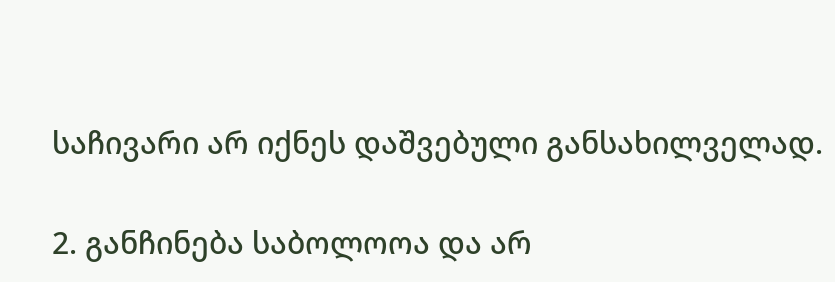საჩივარი არ იქნეს დაშვებული განსახილველად.

2. განჩინება საბოლოოა და არ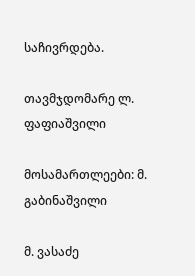საჩივრდება.

თავმჯდომარე ლ. ფაფიაშვილი

მოსამართლეები: მ. გაბინაშვილი

მ. ვასაძე